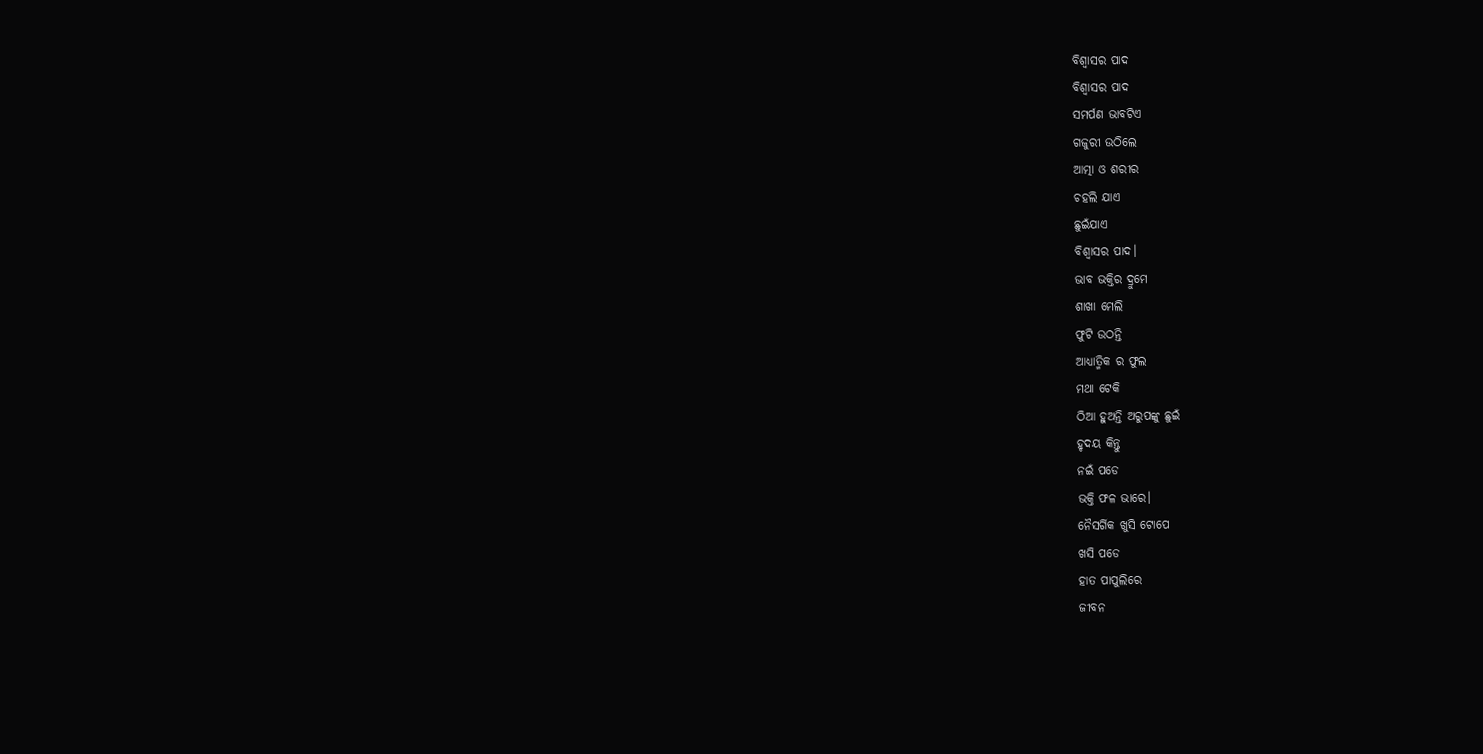ବିଶ୍ବାସର ପାଦ
ବିଶ୍ବାସର ପାଦ
ସମର୍ପଣ ଭାବଟିଏ
ଗଜୁରୀ ଉଠିଲେ
ଆତ୍ମା ଓ ଶରୀର
ଚହଲି ଯାଏ
ଛୁଇଁଯାଏ
ବିଶ୍ବାସର ପାଦ।
ଭାବ ଭକ୍ତିର ଦ୍ରୁମେ
ଶାଖା ମେଲି
ଫୁଟି ଉଠନ୍ତି
ଆଧ୍ୟାତ୍ମିକ ର ଫୁଲ
ମଥା ଟେକି
ଠିଆ ହୁଅନ୍ତି ଅରୁପଙ୍କୁ ଛୁଇଁ
ହୃଦୟ କିନ୍ତୁ
ନଇଁ ପଡେ
ଭକ୍ତି ଫଳ ଭାରେ।
ନୈସର୍ଗିକ ଖୁସି ଟୋପେ
ଖସି ପଡେ
ହାତ ପାପୁଲିରେ
ଜୀବନ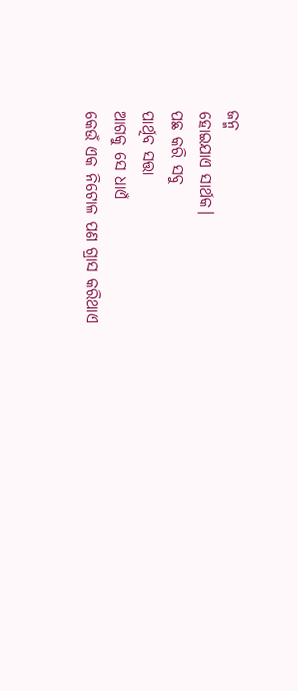ଜନ୍ମ
ହୋଇଯାଏ ସାର୍ଥକ।
ପଛ କରି ସବୁ
ପାର୍ଥିବ ସତ୍ତା
ଆଗକୁ ସେ ଧାଏଁ
କେଉଁ ଏକ ନିଟୋଳ ପଣ ଗ୍ରାସ କରିଥାଏ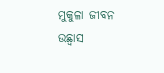ମୁକୁଳା ଜୀବନ ଉଛ୍ୱାସ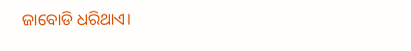ଜାବୋଡି ଧରିଥାଏ।